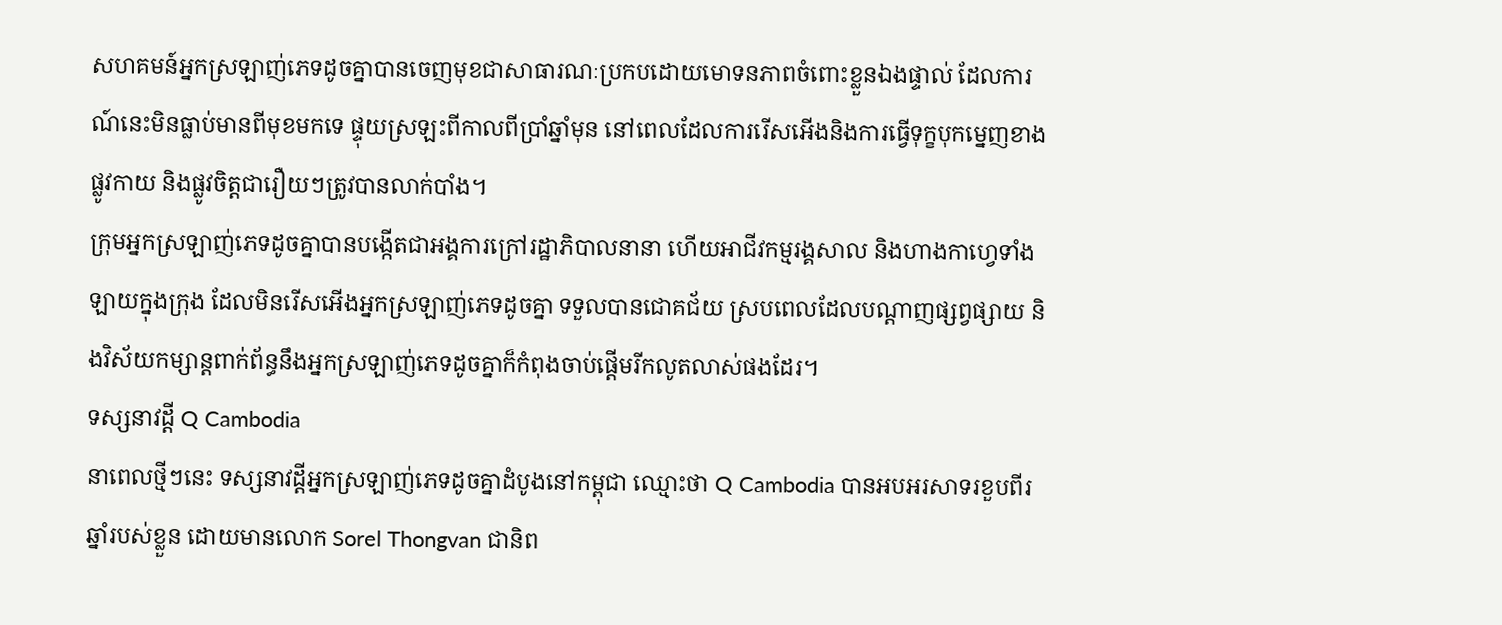សហគមន៍អ្នកស្រឡាញ់ភេទដូចគ្នាបានចេញមុខជាសាធារណៈប្រកបដោយមោទនភាពចំពោះខ្លួនឯងផ្ទាល់ ដែលការណ៍នេះមិនធ្លាប់មានពីមុខមកទេ ផ្ទុយស្រឡះពីកាលពីប្រាំឆ្នាំមុន នៅពេលដែលការរើសអើងនិងការធ្វើទុក្ខបុកម្នេញខាងផ្លូវកាយ និងផ្លូវចិត្តជារឿយៗត្រូវបានលាក់បាំង។
ក្រុមអ្នកស្រឡាញ់ភេទដូចគ្នាបានបង្កើតជាអង្គការក្រៅរដ្ឋាភិបាលនានា ហើយអាជីវកម្មរង្គសាល និងហាងកាហ្វេទាំងឡាយក្នុងក្រុង ដែលមិនរើសអើងអ្នកស្រឡាញ់ភេទដូចគ្នា ទទួលបានជោគជ័យ ស្របពេលដែលបណ្តាញផ្សព្វផ្សាយ និងវិស័យកម្សាន្តពាក់ព័ន្ធនឹងអ្នកស្រឡាញ់ភេទដូចគ្នាក៏កំពុងចាប់ផ្តើមរីកលូតលាស់ផងដែរ។
ទស្សនាវដ្តី Q Cambodia
នាពេលថ្មីៗនេះ ទស្សនាវដ្តីអ្នកស្រឡាញ់ភេទដូចគ្នាដំបូងនៅកម្ពុជា ឈ្មោះថា Q Cambodia បានអបអរសាទរខួបពីរឆ្នាំរបស់ខ្លួន ដោយមានលោក Sorel Thongvan ជានិព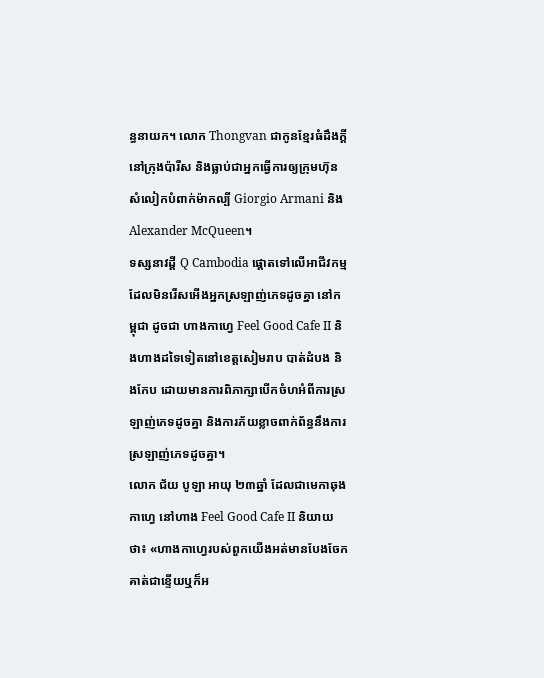ន្ធនាយក។ លោក Thongvan ជាកូនខ្មែរធំដឹងក្តីនៅក្រុងប៉ារីស និងធ្លាប់ជាអ្នកធ្វើការឲ្យក្រុមហ៊ុនសំលៀកបំពាក់ម៉ាកល្បី Giorgio Armani និងAlexander McQueen។
ទស្សនាវដ្តី Q Cambodia ផ្តោតទៅលើអាជីវកម្ម ដែលមិនរើសអើងអ្នកស្រឡាញ់ភេទដូចគ្នា នៅកម្ពុជា ដូចជា ហាងកាហ្វេ Feel Good Cafe II និងហាងដទៃទៀតនៅខេត្តសៀមរាប បាត់ដំបង និងកែប ដោយមានការពិភាក្សាបើកចំហអំពីការស្រឡាញ់ភេទដូចគ្នា និងការភ័យខ្លាចពាក់ព័ន្ធនឹងការស្រឡាញ់ភេទដូចគ្នា។
លោក ជ័យ បូឡា អាយុ ២៣ឆ្នាំ ដែលជាមេកាឆុងកាហ្វេ នៅហាង Feel Good Cafe II និយាយថា៖ «ហាងកាហ្វេរបស់ពួកយើងអត់មានបែងចែកគាត់ជាខ្ទើយឬក៏អ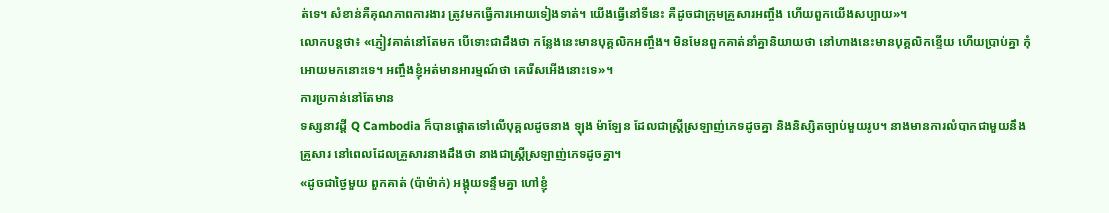ត់ទេ។ សំខាន់គឺគុណភាពការងារ ត្រូវមកធ្វើការអោយទៀងទាត់។ យើងធ្វើនៅទីនេះ គឺដូចជាក្រុមគ្រួសារអញ្ចឹង ហើយពួកយើងសប្បាយ»។
លោកបន្តថា៖ «ភ្ញៀវគាត់នៅតែមក បើទោះជាដឹងថា កន្លែងនេះមានបុគ្គលិកអញ្ចឹង។ មិនមែនពួកគាត់នាំគ្នានិយាយថា នៅហាងនេះមានបុគ្គលិកខ្ទើយ ហើយប្រាប់គ្នា កុំអោយមកនោះទេ។ អញ្ចឹងខ្ញុំអត់មានអារម្មណ៍ថា គេរើសអើងនោះទេ»។
ការប្រកាន់នៅតែមាន
ទស្សនាវដ្តី Q Cambodia ក៏បានផ្តោតទៅលើបុគ្គលដូចនាង ឡុង ម៉ាឡែន ដែលជាស្រ្តីស្រឡាញ់ភេទដូចគ្នា និងនិស្សិតច្បាប់មួយរូប។ នាងមានការលំបាកជាមួយនឹងគ្រួសារ នៅពេលដែលគ្រួសារនាងដឹងថា នាងជាស្រ្តីស្រឡាញ់ភេទដូចគ្នា។
«ដូចជាថ្ងៃមួយ ពួកគាត់ (ប៉ាម៉ាក់) អង្គុយទន្ទឹមគ្នា ហៅខ្ញុំ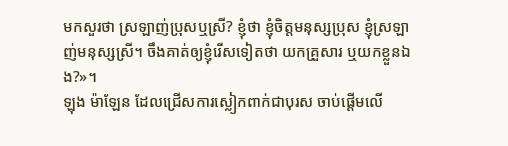មកសួរថា ស្រឡាញ់ប្រុសឬស្រី? ខ្ញុំថា ខ្ញុំចិត្តមនុស្សប្រុស ខ្ញុំស្រឡាញ់មនុស្សស្រី។ ចឹងគាត់ឲ្យខ្ញុំរើសទៀតថា យកគ្រួសារ ឬយកខ្លួនឯង?»។
ឡុង ម៉ាឡែន ដែលជ្រើសការស្លៀកពាក់ជាបុរស ចាប់ផ្តើមលើ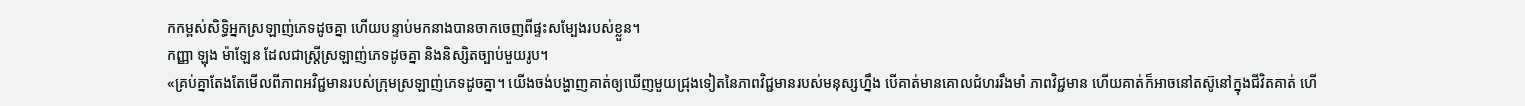កកម្ពស់សិទ្ធិអ្នកស្រឡាញ់ភេទដូចគ្នា ហើយបន្ទាប់មកនាងបានចាកចេញពីផ្ទះសម្បែងរបស់ខ្លួន។
កញ្ញា ឡុង ម៉ាឡែន ដែលជាស្រ្តីស្រឡាញ់ភេទដូចគ្នា និងនិស្សិតច្បាប់មួយរូប។
«គ្រប់គ្នាតែងតែមើលពីភាពអវិជ្ជមានរបស់ក្រុមស្រឡាញ់ភេទដូចគ្នា។ យើងចង់បង្ហាញគាត់ឲ្យឃើញមួយជ្រុងទៀតនៃភាពវិជ្ជមានរបស់មនុស្សហ្នឹង បើគាត់មានគោលជំហររឹងមាំ ភាពវិជ្ជមាន ហើយគាត់ក៏អាចនៅតស៊ូនៅក្នុងជីវិតគាត់ ហើ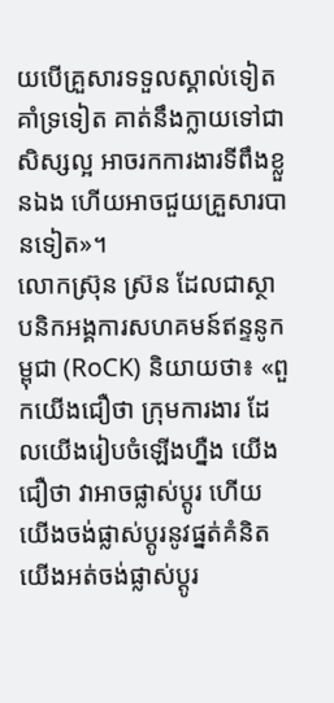យបើគ្រួសារទទួលស្គាល់ទៀតគាំទ្រទៀត គាត់នឹងក្លាយទៅជាសិស្សល្អ អាចរកការងារទីពឹងខ្លួនឯង ហើយអាចជួយគ្រួសារបានទៀត»។
លោកស្រ៊ុន ស្រ៊ន ដែលជាស្ថាបនិកអង្គការសហគមន៍ឥន្ទនូកម្ពុជា (RoCK) និយាយថា៖ «ពួកយើងជឿថា ក្រុមការងារ ដែលយើងរៀបចំឡើងហ្នឺង យើងជឿថា វាអាចផ្លាស់ប្តូរ ហើយយើងចង់ផ្លាស់ប្តូរនូវផ្នត់គំនិត យើងអត់ចង់ផ្លាស់ប្តូរ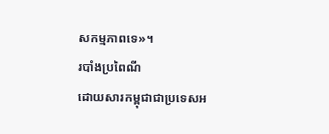សកម្មភាពទេ»។
របាំងប្រពៃណី
ដោយសារកម្ពុជាជាប្រទេសអ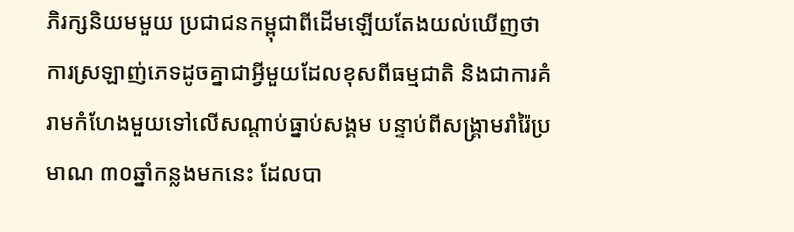ភិរក្សនិយមមួយ ប្រជាជនកម្ពុជាពីដើមឡើយតែងយល់ឃើញថា ការស្រឡាញ់ភេទដូចគ្នាជាអ្វីមួយដែលខុសពីធម្មជាតិ និងជាការគំរាមកំហែងមួយទៅលើសណ្តាប់ធ្នាប់សង្គម បន្ទាប់ពីសង្រ្គាមរាំរ៉ៃប្រមាណ ៣០ឆ្នាំកន្លងមកនេះ ដែលបា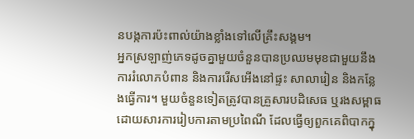នបង្កការប៉ះពាល់យ៉ាងខ្លាំងទៅលើគ្រឹះសង្គម។
អ្នកស្រឡាញ់ភេទដូចគ្នាមួយចំនួនបានប្រឈមមុខជាមួយនឹងការរំលោភបំពាន និងការរើសអើងនៅផ្ទះ សាលារៀន និងកន្លែងធ្វើការ។ មួយចំនួនទៀតត្រូវបានគ្រួសារបដិសេធ ឬរងសម្ពាធដោយសារការរៀបការតាមប្រពៃណី ដែលធ្វើឲ្យពួកគេពិបាកក្នុ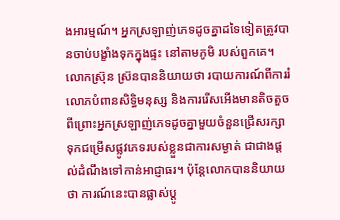ងអារម្មណ៍។ អ្នកស្រឡាញ់ភេទដូចគ្នាដទៃទៀតត្រូវបានចាប់បង្ខាំងទុកក្នុងផ្ទះ នៅតាមភូមិ របស់ពួកគេ។
លោកស្រ៊ុន ស្រ៊នបាននិយាយថា របាយការណ៍ពីការរំលោភបំពានសិទ្ធិមនុស្ស និងការរើសអើងមានតិចតួច ពីព្រោះអ្នកស្រឡាញ់ភេទដូចគ្នាមួយចំនួនជ្រើសរក្សាទុកជម្រើសផ្លូវភេទរបស់ខ្លួនជាការសម្ងាត់ ជាជាងផ្តល់ដំណឹងទៅកាន់អាជ្ញាធរ។ ប៉ុន្តែលោកបាននិយាយថា ការណ៍នេះបានផ្លាស់ប្តូ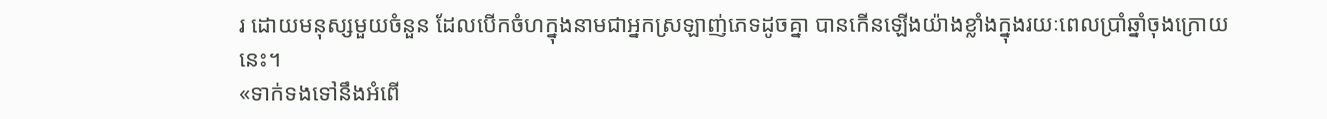រ ដោយមនុស្សមួយចំនួន ដែលបើកចំហក្នុងនាមជាអ្នកស្រឡាញ់ភេទដូចគ្នា បានកើនឡើងយ៉ាងខ្លាំងក្នុងរយៈពេលប្រាំឆ្នាំចុងក្រោយនេះ។
«ទាក់ទងទៅនឹងអំពើ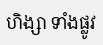ហិង្សា ទាំងផ្លូវ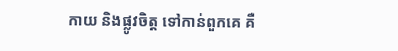កាយ និងផ្លូវចិត្ត ទៅកាន់ពួកគេ គឺ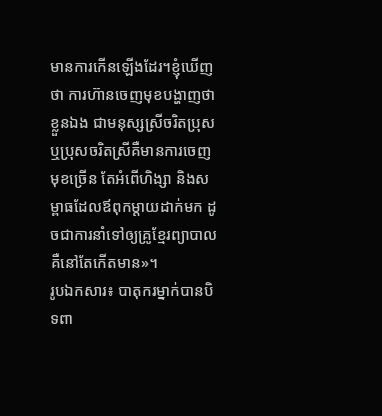មានការកើនឡើងដែរ។ខ្ញុំឃើញថា ការហ៊ានចេញមុខបង្ហាញថា ខ្លួនឯង ជាមនុស្សស្រីចរិតប្រុស ឬប្រុសចរិតស្រីគឺមានការចេញមុខច្រើន តែអំពើហិង្សា និងសម្ពាធដែលឪពុកម្តាយដាក់មក ដូចជាការនាំទៅឲ្យគ្រូខ្មែរព្យាបាល គឺនៅតែកើតមាន»។
រូបឯកសារ៖ បាតុករម្នាក់បានបិទពា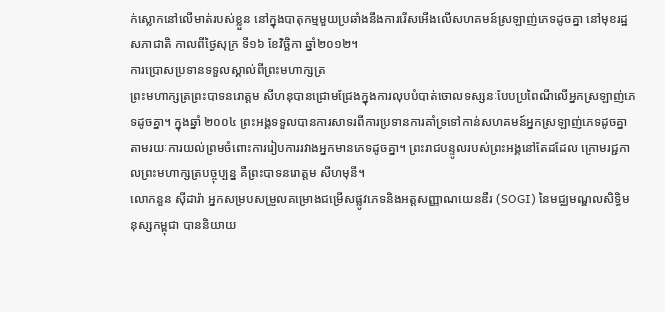ក់ស្លោកនៅលើមាត់របស់ខ្លួន នៅក្នុងបាតុកម្មមួយប្រឆាំងនឹងការរើសអើងលើសហគមន៍ស្រឡាញ់ភេទដូចគ្នា នៅមុខរដ្ឋសភាជាតិ កាលពីថ្ងៃសុក្រ ទី១៦ ខែវិច្ឆិកា ឆ្នាំ២០១២។
ការប្រោសប្រទានទទួលស្គាល់ពីព្រះមហាក្សត្រ
ព្រះមហាក្សត្រព្រះបាទនរោត្តម សីហនុបានជ្រោមជ្រែងក្នុងការលុបបំបាត់ចោលទស្សនៈបែបប្រពៃណីលើអ្នកស្រឡាញ់ភេទដូចគ្នា។ ក្នុងឆ្នាំ ២០០៤ ព្រះអង្គទទួលបានការសាទរពីការប្រទានការគាំទ្រទៅកាន់សហគមន៍អ្នកស្រឡាញ់ភេទដូចគ្នា តាមរយៈការយល់ព្រមចំពោះការរៀបការរវាងអ្នកមានភេទដូចគ្នា។ ព្រះរាជបន្ទូលរបស់ព្រះអង្គនៅតែដដែល ក្រោមរជ្ជកាលព្រះមហាក្សត្របច្ចុប្បន្ន គឺព្រះបាទនរោត្តម សីហមុនី។
លោកនួន ស៊ីដារ៉ា អ្នកសម្របសម្រួលគម្រោងជម្រើសផ្លូវភេទនិងអត្តសញ្ញាណយេនឌឺរ (SOGI) នៃមជ្ឈមណ្ឌលសិទ្ធិមនុស្សកម្ពុជា បាននិយាយ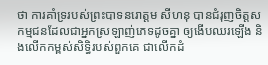ថា ការគាំទ្ររបស់ព្រះបាទនរោត្តម សីហនុ បានជំរុញចិត្តសកម្មជនដែលជាអ្នកស្រឡាញ់ភេទដូចគ្នា ឲ្យងើបឈរឡើង និងលើកកម្ពស់សិទ្ធិរបស់ពួកគេ ជាលើកដំ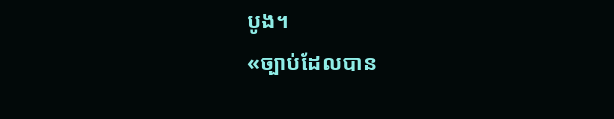បូង។
«ច្បាប់ដែលបាន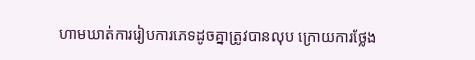ហាមឃាត់ការរៀបការភេទដូចគ្នាត្រូវបានលុប ក្រោយការថ្លែង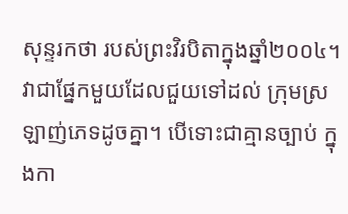សុន្ទរកថា របស់ព្រះវិរបិតាក្នុងឆ្នាំ២០០៤។ វាជាផ្នែកមួយដែលជួយទៅដល់ ក្រុមស្រឡាញ់ភេទដូចគ្នា។ បើទោះជាគ្មានច្បាប់ ក្នុងកា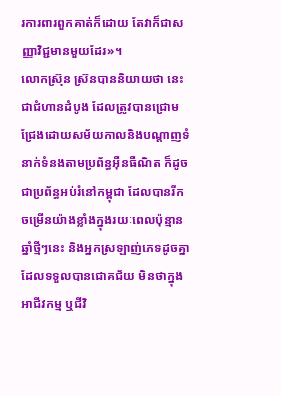រការពារពួកគាត់ក៏ដោយ តែវាក៏ជាសញ្ញាវិជ្ជមានមួយដែរ»។
លោកស្រ៊ុន ស្រ៊នបាននិយាយថា នេះជាជំហានដំបូង ដែលត្រូវបានជ្រោមជ្រែងដោយសម័យកាលនិងបណ្តាញទំនាក់ទំនងតាមប្រព័ន្ធអ៊ឺនធឺណិត ក៏ដូចជាប្រព័ន្ធអប់រំនៅកម្ពុជា ដែលបានរីកចម្រើនយ៉ាងខ្លាំងក្នុងរយៈពេលប៉ុន្មានឆ្នាំថ្មីៗនេះ និងអ្នកស្រឡាញ់ភេទដូចគ្នាដែលទទួលបានជោគជ័យ មិនថាក្នុងអាជីវកម្ម ឬជីវិ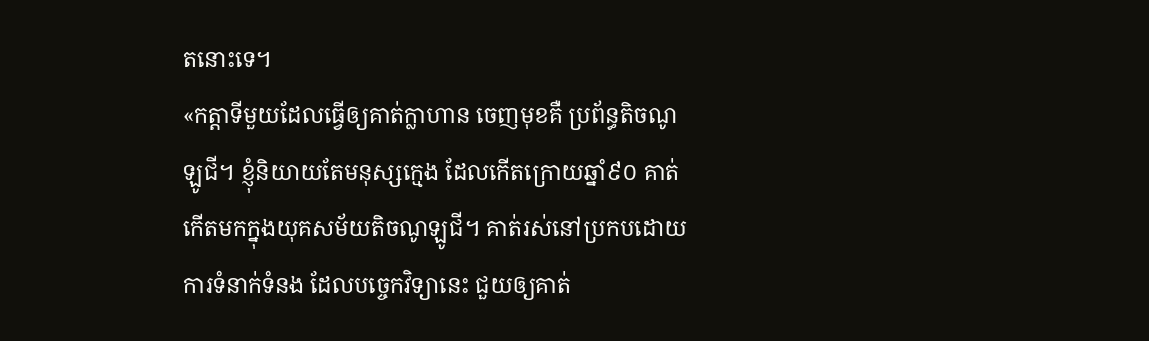តនោះទេ។
«កត្តាទីមួយដែលធ្វើឲ្យគាត់ក្លាហាន ចេញមុខគឺ ប្រព័ន្ធតិចណូឡូជី។ ខ្ញុំនិយាយតែមនុស្សក្មេង ដែលកើតក្រោយឆ្នាំ៩០ គាត់កើតមកក្នុងយុគសម័យតិចណូឡូជី។ គាត់រស់នៅប្រកបដោយការទំនាក់ទំនង ដែលបចេ្ចកវិទ្យានេះ ជួយឲ្យគាត់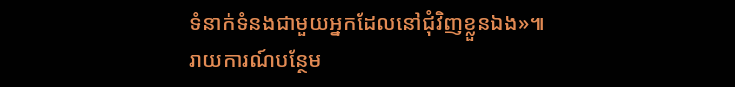ទំនាក់ទំនងជាមួយអ្នកដែលនៅជុំវិញខ្លួនឯង»៕
រាយការណ៍បន្ថែម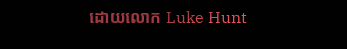ដោយលោក Luke Hunt